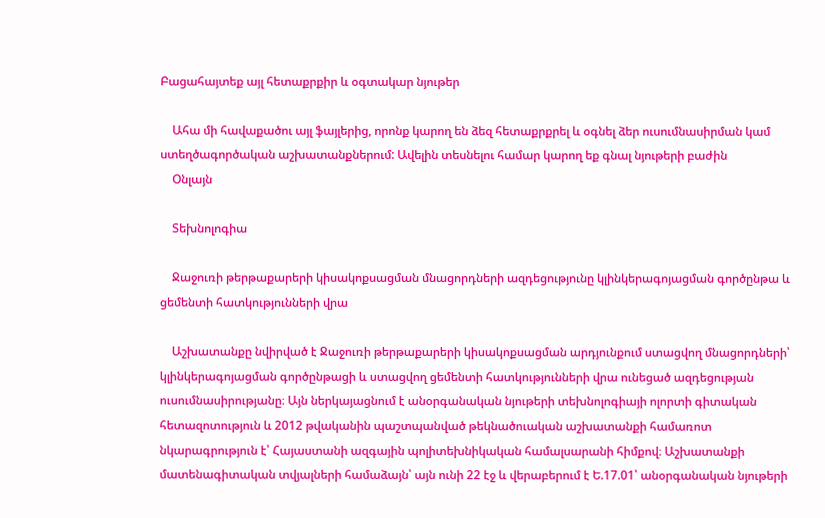Բացահայտեք այլ հետաքրքիր և օգտակար նյութեր

    Ահա մի հավաքածու այլ ֆայլերից, որոնք կարող են ձեզ հետաքրքրել և օգնել ձեր ուսումնասիրման կամ ստեղծագործական աշխատանքներում: Ավելին տեսնելու համար կարող եք գնալ նյութերի բաժին
    Օնլայն

    Տեխնոլոգիա

    Ջաջուռի թերթաքարերի կիսակոքսացման մնացորդների ազդեցությունը կլինկերագոյացման գործընթա և ցեմենտի հատկությունների վրա

    Աշխատանքը նվիրված է Ջաջուռի թերթաքարերի կիսակոքսացման արդյունքում ստացվող մնացորդների՝ կլինկերագոյացման գործընթացի և ստացվող ցեմենտի հատկությունների վրա ունեցած ազդեցության ուսումնասիրությանը։ Այն ներկայացնում է անօրգանական նյութերի տեխնոլոգիայի ոլորտի գիտական հետազոտություն և 2012 թվականին պաշտպանված թեկնածուական աշխատանքի համառոտ նկարագրություն է՝ Հայաստանի ազգային պոլիտեխնիկական համալսարանի հիմքով։ Աշխատանքի մատենագիտական տվյալների համաձայն՝ այն ունի 22 էջ և վերաբերում է Ե.17.01՝ անօրգանական նյութերի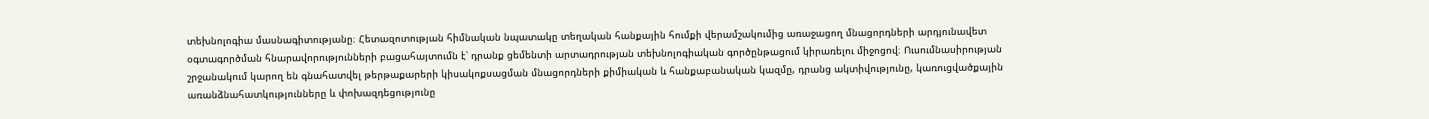տեխնոլոգիա մասնագիտությանը։ Հետազոտության հիմնական նպատակը տեղական հանքային հումքի վերամշակումից առաջացող մնացորդների արդյունավետ օգտագործման հնարավորությունների բացահայտումն է՝ դրանք ցեմենտի արտադրության տեխնոլոգիական գործընթացում կիրառելու միջոցով։ Ուսումնասիրության շրջանակում կարող են գնահատվել թերթաքարերի կիսակոքսացման մնացորդների քիմիական և հանքաբանական կազմը, դրանց ակտիվությունը, կառուցվածքային առանձնահատկությունները և փոխազդեցությունը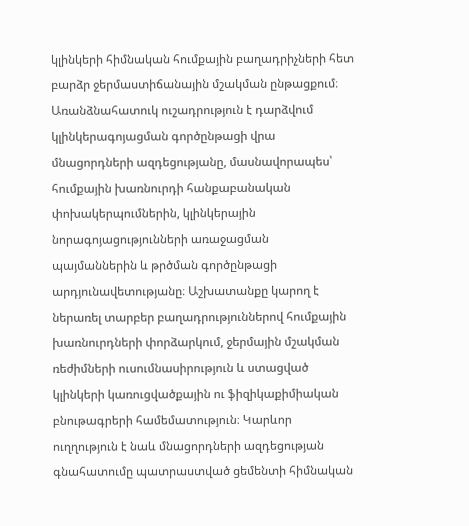կլինկերի հիմնական հումքային բաղադրիչների հետ բարձր ջերմաստիճանային մշակման ընթացքում։ Առանձնահատուկ ուշադրություն է դարձվում կլինկերագոյացման գործընթացի վրա մնացորդների ազդեցությանը, մասնավորապես՝ հումքային խառնուրդի հանքաբանական փոխակերպումներին, կլինկերային նորագոյացությունների առաջացման պայմաններին և թրծման գործընթացի արդյունավետությանը։ Աշխատանքը կարող է ներառել տարբեր բաղադրություններով հումքային խառնուրդների փորձարկում, ջերմային մշակման ռեժիմների ուսումնասիրություն և ստացված կլինկերի կառուցվածքային ու ֆիզիկաքիմիական բնութագրերի համեմատություն։ Կարևոր ուղղություն է նաև մնացորդների ազդեցության գնահատումը պատրաստված ցեմենտի հիմնական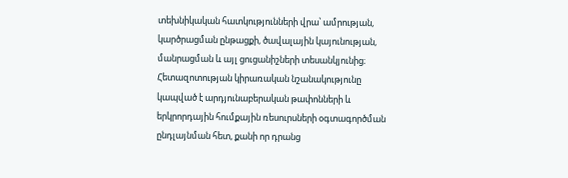տեխնիկական հատկությունների վրա՝ ամրության, կարծրացման ընթացքի, ծավալային կայունության, մանրացման և այլ ցուցանիշների տեսանկյունից։ Հետազոտության կիրառական նշանակությունը կապված է արդյունաբերական թափոնների և երկրորդային հումքային ռեսուրսների օգտագործման ընդլայնման հետ, քանի որ դրանց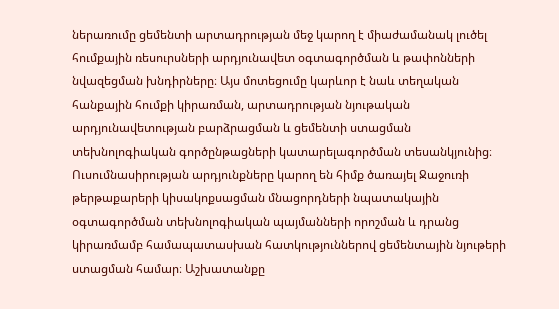ներառումը ցեմենտի արտադրության մեջ կարող է միաժամանակ լուծել հումքային ռեսուրսների արդյունավետ օգտագործման և թափոնների նվազեցման խնդիրները։ Այս մոտեցումը կարևոր է նաև տեղական հանքային հումքի կիրառման, արտադրության նյութական արդյունավետության բարձրացման և ցեմենտի ստացման տեխնոլոգիական գործընթացների կատարելագործման տեսանկյունից։ Ուսումնասիրության արդյունքները կարող են հիմք ծառայել Ջաջուռի թերթաքարերի կիսակոքսացման մնացորդների նպատակային օգտագործման տեխնոլոգիական պայմանների որոշման և դրանց կիրառմամբ համապատասխան հատկություններով ցեմենտային նյութերի ստացման համար։ Աշխատանքը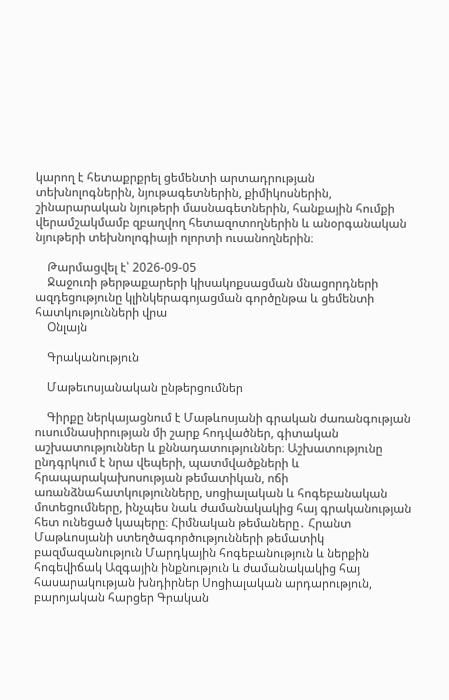կարող է հետաքրքրել ցեմենտի արտադրության տեխնոլոգներին, նյութագետներին, քիմիկոսներին, շինարարական նյութերի մասնագետներին, հանքային հումքի վերամշակմամբ զբաղվող հետազոտողներին և անօրգանական նյութերի տեխնոլոգիայի ոլորտի ուսանողներին։

    Թարմացվել է՝ 2026-09-05
    Ջաջուռի թերթաքարերի կիսակոքսացման մնացորդների ազդեցությունը կլինկերագոյացման գործընթա և ցեմենտի հատկությունների վրա
    Օնլայն

    Գրականություն

    Մաթեւոսյանական ընթերցումներ

    Գիրքը ներկայացնում է Մաթևոսյանի գրական ժառանգության ուսումնասիրության մի շարք հոդվածներ, գիտական աշխատություններ և քննադատություններ։ Աշխատությունը ընդգրկում է նրա վեպերի, պատմվածքների և հրապարակախոսության թեմատիկան, ոճի առանձնահատկությունները, սոցիալական և հոգեբանական մոտեցումները, ինչպես նաև ժամանակակից հայ գրականության հետ ունեցած կապերը։ Հիմնական թեմաները․ Հրանտ Մաթևոսյանի ստեղծագործությունների թեմատիկ բազմազանություն Մարդկային հոգեբանություն և ներքին հոգեվիճակ Ազգային ինքնություն և ժամանակակից հայ հասարակության խնդիրներ Սոցիալական արդարություն, բարոյական հարցեր Գրական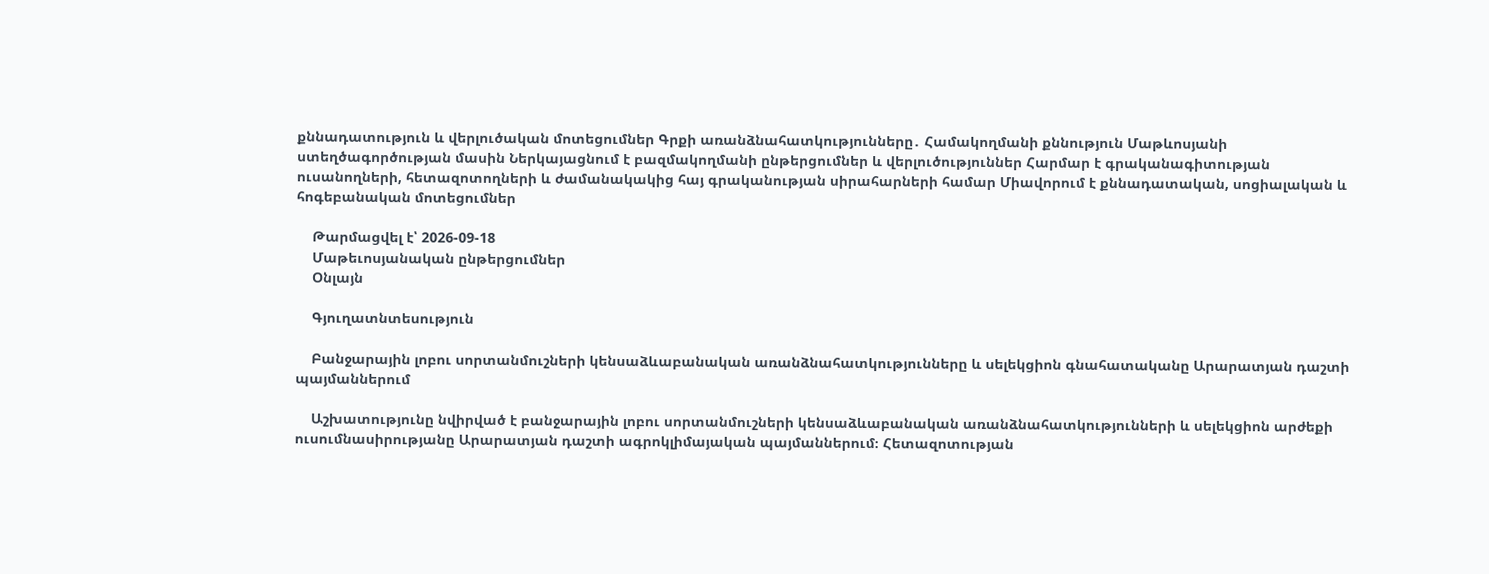քննադատություն և վերլուծական մոտեցումներ Գրքի առանձնահատկությունները․ Համակողմանի քննություն Մաթևոսյանի ստեղծագործության մասին Ներկայացնում է բազմակողմանի ընթերցումներ և վերլուծություններ Հարմար է գրականագիտության ուսանողների, հետազոտողների և ժամանակակից հայ գրականության սիրահարների համար Միավորում է քննադատական, սոցիալական և հոգեբանական մոտեցումներ

    Թարմացվել է՝ 2026-09-18
    Մաթեւոսյանական ընթերցումներ
    Օնլայն

    Գյուղատնտեսություն

    Բանջարային լոբու սորտանմուշների կենսաձևաբանական առանձնահատկությունները և սելեկցիոն գնահատականը Արարատյան դաշտի պայմաններում

    Աշխատությունը նվիրված է բանջարային լոբու սորտանմուշների կենսաձևաբանական առանձնահատկությունների և սելեկցիոն արժեքի ուսումնասիրությանը Արարատյան դաշտի ագրոկլիմայական պայմաններում։ Հետազոտության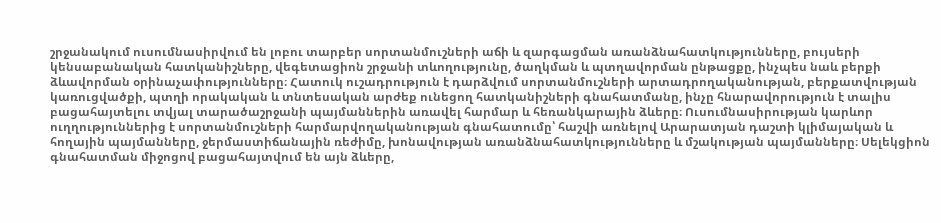շրջանակում ուսումնասիրվում են լոբու տարբեր սորտանմուշների աճի և զարգացման առանձնահատկությունները, բույսերի կենսաբանական հատկանիշները, վեգետացիոն շրջանի տևողությունը, ծաղկման և պտղավորման ընթացքը, ինչպես նաև բերքի ձևավորման օրինաչափությունները։ Հատուկ ուշադրություն է դարձվում սորտանմուշների արտադրողականության, բերքատվության կառուցվածքի, պտղի որակական և տնտեսական արժեք ունեցող հատկանիշների գնահատմանը, ինչը հնարավորություն է տալիս բացահայտելու տվյալ տարածաշրջանի պայմաններին առավել հարմար և հեռանկարային ձևերը։ Ուսումնասիրության կարևոր ուղղություններից է սորտանմուշների հարմարվողականության գնահատումը՝ հաշվի առնելով Արարատյան դաշտի կլիմայական և հողային պայմանները, ջերմաստիճանային ռեժիմը, խոնավության առանձնահատկությունները և մշակության պայմանները։ Սելեկցիոն գնահատման միջոցով բացահայտվում են այն ձևերը,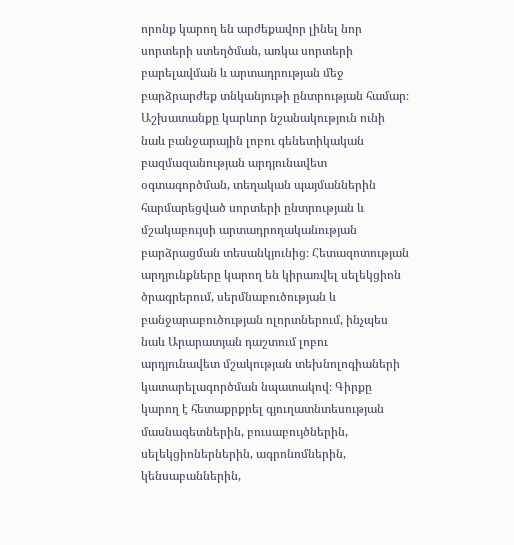որոնք կարող են արժեքավոր լինել նոր սորտերի ստեղծման, առկա սորտերի բարելավման և արտադրության մեջ բարձրարժեք տնկանյութի ընտրության համար։ Աշխատանքը կարևոր նշանակություն ունի նաև բանջարային լոբու գենետիկական բազմազանության արդյունավետ օգտագործման, տեղական պայմաններին հարմարեցված սորտերի ընտրության և մշակաբույսի արտադրողականության բարձրացման տեսանկյունից։ Հետազոտության արդյունքները կարող են կիրառվել սելեկցիոն ծրագրերում, սերմնաբուծության և բանջարաբուծության ոլորտներում, ինչպես նաև Արարատյան դաշտում լոբու արդյունավետ մշակության տեխնոլոգիաների կատարելագործման նպատակով։ Գիրքը կարող է հետաքրքրել գյուղատնտեսության մասնագետներին, բուսաբույծներին, սելեկցիոներներին, ագրոնոմներին, կենսաբաններին,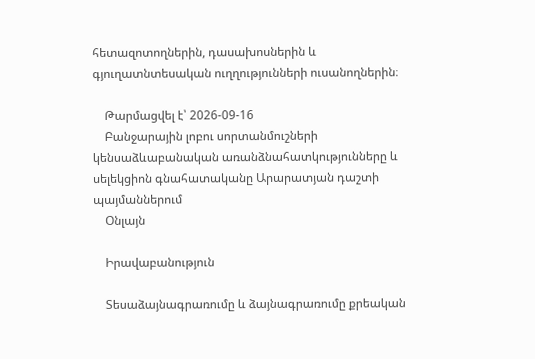հետազոտողներին, դասախոսներին և գյուղատնտեսական ուղղությունների ուսանողներին։

    Թարմացվել է՝ 2026-09-16
    Բանջարային լոբու սորտանմուշների կենսաձևաբանական առանձնահատկությունները և սելեկցիոն գնահատականը Արարատյան դաշտի պայմաններում
    Օնլայն

    Իրավաբանություն

    Տեսաձայնագրառումը և ձայնագրառումը քրեական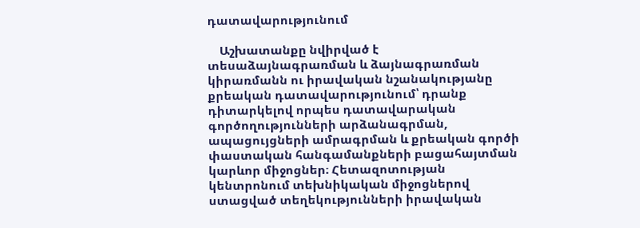դատավարությունում

    Աշխատանքը նվիրված է տեսաձայնագրառման և ձայնագրառման կիրառմանն ու իրավական նշանակությանը քրեական դատավարությունում՝ դրանք դիտարկելով որպես դատավարական գործողությունների արձանագրման, ապացույցների ամրագրման և քրեական գործի փաստական հանգամանքների բացահայտման կարևոր միջոցներ։ Հետազոտության կենտրոնում տեխնիկական միջոցներով ստացված տեղեկությունների իրավական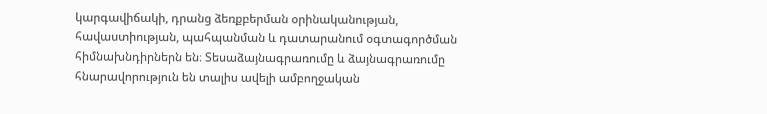կարգավիճակի, դրանց ձեռքբերման օրինականության, հավաստիության, պահպանման և դատարանում օգտագործման հիմնախնդիրներն են։ Տեսաձայնագրառումը և ձայնագրառումը հնարավորություն են տալիս ավելի ամբողջական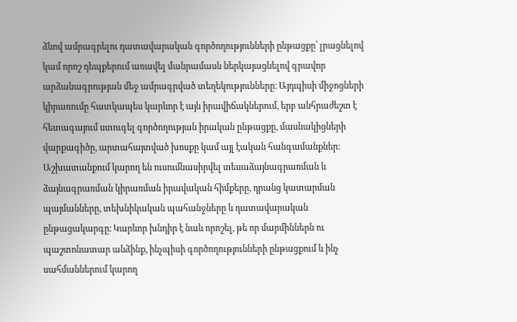ձևով ամրագրելու դատավարական գործողությունների ընթացքը՝ լրացնելով կամ որոշ դեպքերում առավել մանրամասն ներկայացնելով գրավոր արձանագրության մեջ ամրագրված տեղեկությունները։ Այդպիսի միջոցների կիրառումը հատկապես կարևոր է այն իրավիճակներում, երբ անհրաժեշտ է հետագայում ստուգել գործողության իրական ընթացքը, մասնակիցների վարքագիծը, արտահայտված խոսքը կամ այլ էական հանգամանքներ։ Աշխատանքում կարող են ուսումնասիրվել տեսաձայնագրառման և ձայնագրառման կիրառման իրավական հիմքերը, դրանց կատարման պայմանները, տեխնիկական պահանջները և դատավարական ընթացակարգը։ Կարևոր խնդիր է նաև որոշել, թե որ մարմիններն ու պաշտոնատար անձինք, ինչպիսի գործողությունների ընթացքում և ինչ սահմաններում կարող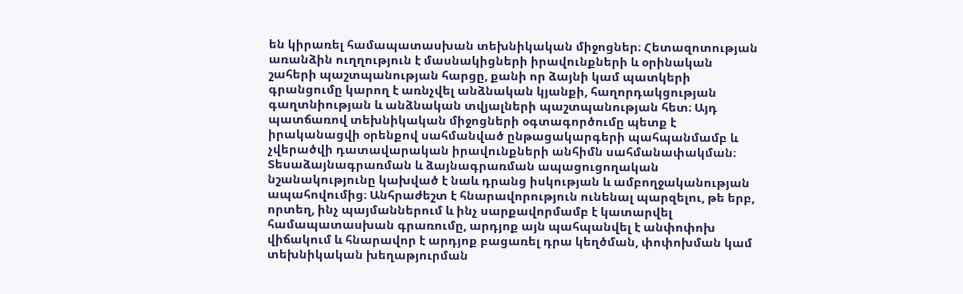են կիրառել համապատասխան տեխնիկական միջոցներ։ Հետազոտության առանձին ուղղություն է մասնակիցների իրավունքների և օրինական շահերի պաշտպանության հարցը, քանի որ ձայնի կամ պատկերի գրանցումը կարող է առնչվել անձնական կյանքի, հաղորդակցության գաղտնիության և անձնական տվյալների պաշտպանության հետ։ Այդ պատճառով տեխնիկական միջոցների օգտագործումը պետք է իրականացվի օրենքով սահմանված ընթացակարգերի պահպանմամբ և չվերածվի դատավարական իրավունքների անհիմն սահմանափակման։ Տեսաձայնագրառման և ձայնագրառման ապացուցողական նշանակությունը կախված է նաև դրանց իսկության և ամբողջականության ապահովումից։ Անհրաժեշտ է հնարավորություն ունենալ պարզելու, թե երբ, որտեղ, ինչ պայմաններում և ինչ սարքավորմամբ է կատարվել համապատասխան գրառումը, արդյոք այն պահպանվել է անփոփոխ վիճակում և հնարավոր է արդյոք բացառել դրա կեղծման, փոփոխման կամ տեխնիկական խեղաթյուրման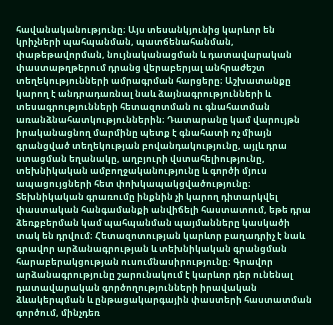հավանականությունը։ Այս տեսանկյունից կարևոր են կրիչների պահպանման, պատճենահանման, փաթեթավորման, նույնականացման և դատավարական փաստաթղթերում դրանց վերաբերյալ անհրաժեշտ տեղեկությունների ամրագրման հարցերը։ Աշխատանքը կարող է անդրադառնալ նաև ձայնագրությունների և տեսագրությունների հետազոտման ու գնահատման առանձնահատկություններին։ Դատարանը կամ վարույթն իրականացնող մարմինը պետք է գնահատի ոչ միայն գրանցված տեղեկության բովանդակությունը, այլև դրա ստացման եղանակը, աղբյուրի վստահելիությունը, տեխնիկական ամբողջականությունը և գործի մյուս ապացույցների հետ փոխկապակցվածությունը։ Տեխնիկական գրառումը ինքնին չի կարող դիտարկվել փաստական հանգամանքի անվիճելի հաստատում, եթե դրա ձեռքբերման կամ պահպանման պայմանները կասկածի տակ են դրվում։ Հետազոտության կարևոր բաղադրիչ է նաև գրավոր արձանագրության և տեխնիկական գրանցման հարաբերակցության ուսումնասիրությունը։ Գրավոր արձանագրությունը շարունակում է կարևոր դեր ունենալ դատավարական գործողությունների իրավական ձևակերպման և ընթացակարգային փաստերի հաստատման գործում, մինչդեռ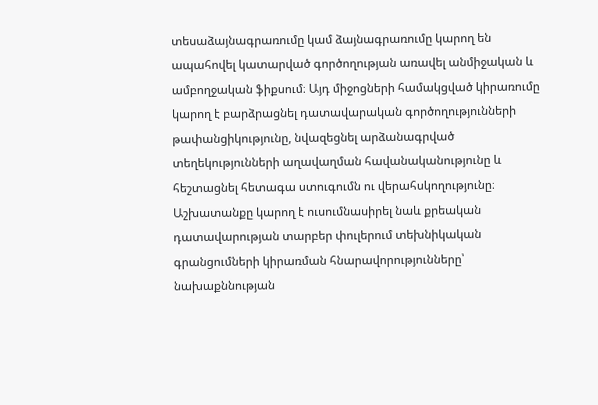տեսաձայնագրառումը կամ ձայնագրառումը կարող են ապահովել կատարված գործողության առավել անմիջական և ամբողջական ֆիքսում։ Այդ միջոցների համակցված կիրառումը կարող է բարձրացնել դատավարական գործողությունների թափանցիկությունը, նվազեցնել արձանագրված տեղեկությունների աղավաղման հավանականությունը և հեշտացնել հետագա ստուգումն ու վերահսկողությունը։ Աշխատանքը կարող է ուսումնասիրել նաև քրեական դատավարության տարբեր փուլերում տեխնիկական գրանցումների կիրառման հնարավորությունները՝ նախաքննության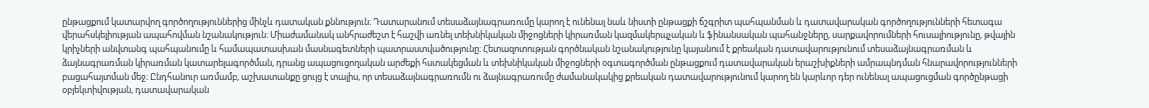ընթացքում կատարվող գործողություններից մինչև դատական քննություն։ Դատարանում տեսաձայնագրառումը կարող է ունենալ նաև նիստի ընթացքի ճշգրիտ պահպանման և դատավարական գործողությունների հետագա վերահսկելիության ապահովման նշանակություն։ Միաժամանակ անհրաժեշտ է հաշվի առնել տեխնիկական միջոցների կիրառման կազմակերպչական և ֆինանսական պահանջները, սարքավորումների հուսալիությունը, թվային կրիչների անվտանգ պահպանումը և համապատասխան մասնագետների պատրաստվածությունը։ Հետազոտության գործնական նշանակությունը կայանում է քրեական դատավարությունում տեսաձայնագրառման և ձայնագրառման կիրառման կատարելագործման, դրանց ապացուցողական արժեքի հստակեցման և տեխնիկական միջոցների օգտագործման ընթացքում դատավարական երաշխիքների ամրապնդման հնարավորությունների բացահայտման մեջ։ Ընդհանուր առմամբ, աշխատանքը ցույց է տալիս, որ տեսաձայնագրառումն ու ձայնագրառումը ժամանակակից քրեական դատավարությունում կարող են կարևոր դեր ունենալ ապացուցման գործընթացի օբյեկտիվության, դատավարական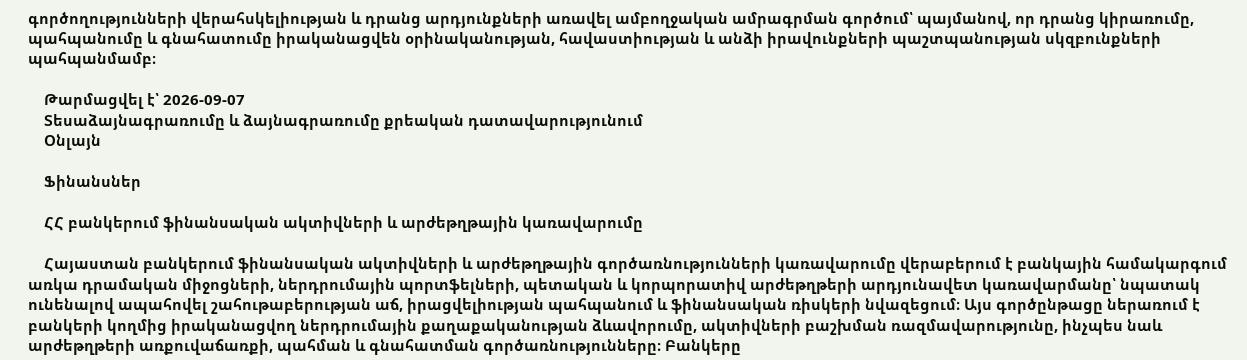գործողությունների վերահսկելիության և դրանց արդյունքների առավել ամբողջական ամրագրման գործում՝ պայմանով, որ դրանց կիրառումը, պահպանումը և գնահատումը իրականացվեն օրինականության, հավաստիության և անձի իրավունքների պաշտպանության սկզբունքների պահպանմամբ։

    Թարմացվել է՝ 2026-09-07
    Տեսաձայնագրառումը և ձայնագրառումը քրեական դատավարությունում
    Օնլայն

    Ֆինանսներ

    ՀՀ բանկերում ֆինանսական ակտիվների և արժեթղթային կառավարումը

    Հայաստան բանկերում ֆինանսական ակտիվների և արժեթղթային գործառնությունների կառավարումը վերաբերում է բանկային համակարգում առկա դրամական միջոցների, ներդրումային պորտֆելների, պետական և կորպորատիվ արժեթղթերի արդյունավետ կառավարմանը՝ նպատակ ունենալով ապահովել շահութաբերության աճ, իրացվելիության պահպանում և ֆինանսական ռիսկերի նվազեցում։ Այս գործընթացը ներառում է բանկերի կողմից իրականացվող ներդրումային քաղաքականության ձևավորումը, ակտիվների բաշխման ռազմավարությունը, ինչպես նաև արժեթղթերի առքուվաճառքի, պահման և գնահատման գործառնությունները։ Բանկերը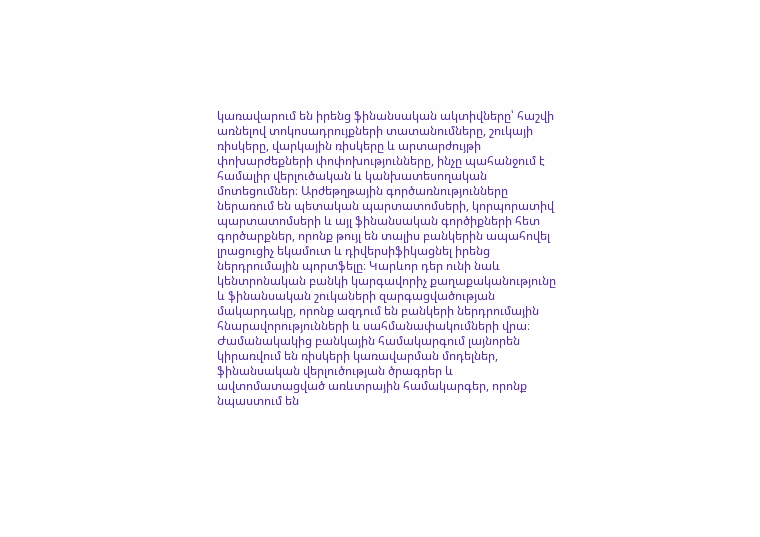կառավարում են իրենց ֆինանսական ակտիվները՝ հաշվի առնելով տոկոսադրույքների տատանումները, շուկայի ռիսկերը, վարկային ռիսկերը և արտարժույթի փոխարժեքների փոփոխությունները, ինչը պահանջում է համալիր վերլուծական և կանխատեսողական մոտեցումներ։ Արժեթղթային գործառնությունները ներառում են պետական պարտատոմսերի, կորպորատիվ պարտատոմսերի և այլ ֆինանսական գործիքների հետ գործարքներ, որոնք թույլ են տալիս բանկերին ապահովել լրացուցիչ եկամուտ և դիվերսիֆիկացնել իրենց ներդրումային պորտֆելը։ Կարևոր դեր ունի նաև կենտրոնական բանկի կարգավորիչ քաղաքականությունը և ֆինանսական շուկաների զարգացվածության մակարդակը, որոնք ազդում են բանկերի ներդրումային հնարավորությունների և սահմանափակումների վրա։ Ժամանակակից բանկային համակարգում լայնորեն կիրառվում են ռիսկերի կառավարման մոդելներ, ֆինանսական վերլուծության ծրագրեր և ավտոմատացված առևտրային համակարգեր, որոնք նպաստում են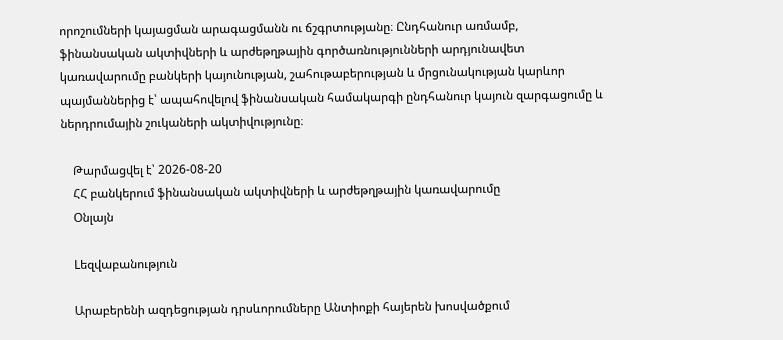որոշումների կայացման արագացմանն ու ճշգրտությանը։ Ընդհանուր առմամբ, ֆինանսական ակտիվների և արժեթղթային գործառնությունների արդյունավետ կառավարումը բանկերի կայունության, շահութաբերության և մրցունակության կարևոր պայմաններից է՝ ապահովելով ֆինանսական համակարգի ընդհանուր կայուն զարգացումը և ներդրումային շուկաների ակտիվությունը։

    Թարմացվել է՝ 2026-08-20
    ՀՀ բանկերում ֆինանսական ակտիվների և արժեթղթային կառավարումը
    Օնլայն

    Lեզվաբանություն

    Արաբերենի ազդեցության դրսևորումները Անտիոքի հայերեն խոսվածքում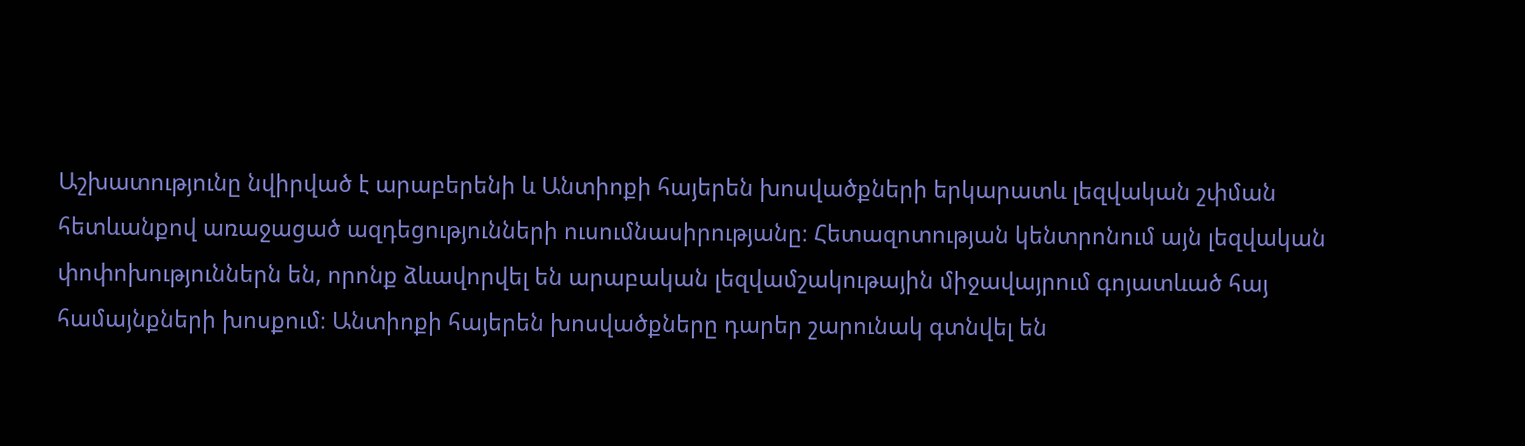Աշխատությունը նվիրված է արաբերենի և Անտիոքի հայերեն խոսվածքների երկարատև լեզվական շփման հետևանքով առաջացած ազդեցությունների ուսումնասիրությանը։ Հետազոտության կենտրոնում այն լեզվական փոփոխություններն են, որոնք ձևավորվել են արաբական լեզվամշակութային միջավայրում գոյատևած հայ համայնքների խոսքում։ Անտիոքի հայերեն խոսվածքները դարեր շարունակ գտնվել են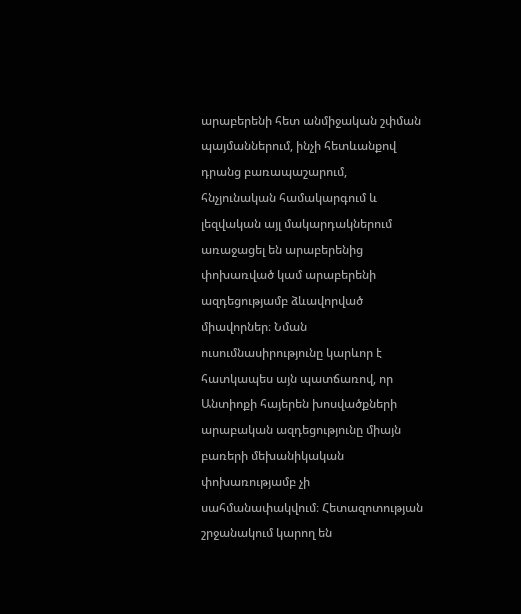արաբերենի հետ անմիջական շփման պայմաններում, ինչի հետևանքով դրանց բառապաշարում, հնչյունական համակարգում և լեզվական այլ մակարդակներում առաջացել են արաբերենից փոխառված կամ արաբերենի ազդեցությամբ ձևավորված միավորներ։ Նման ուսումնասիրությունը կարևոր է հատկապես այն պատճառով, որ Անտիոքի հայերեն խոսվածքների արաբական ազդեցությունը միայն բառերի մեխանիկական փոխառությամբ չի սահմանափակվում։ Հետազոտության շրջանակում կարող են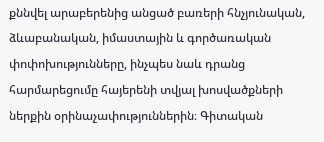քննվել արաբերենից անցած բառերի հնչյունական, ձևաբանական, իմաստային և գործառական փոփոխությունները, ինչպես նաև դրանց հարմարեցումը հայերենի տվյալ խոսվածքների ներքին օրինաչափություններին։ Գիտական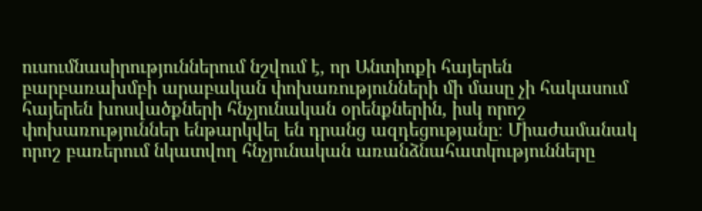ուսումնասիրություններում նշվում է, որ Անտիոքի հայերեն բարբառախմբի արաբական փոխառությունների մի մասը չի հակասում հայերեն խոսվածքների հնչյունական օրենքներին, իսկ որոշ փոխառություններ ենթարկվել են դրանց ազդեցությանը։ Միաժամանակ որոշ բառերում նկատվող հնչյունական առանձնահատկությունները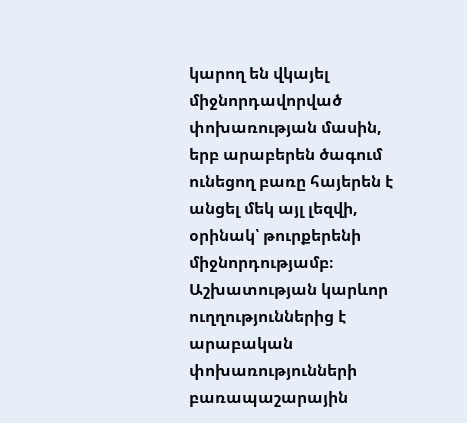կարող են վկայել միջնորդավորված փոխառության մասին, երբ արաբերեն ծագում ունեցող բառը հայերեն է անցել մեկ այլ լեզվի, օրինակ՝ թուրքերենի միջնորդությամբ։ Աշխատության կարևոր ուղղություններից է արաբական փոխառությունների բառապաշարային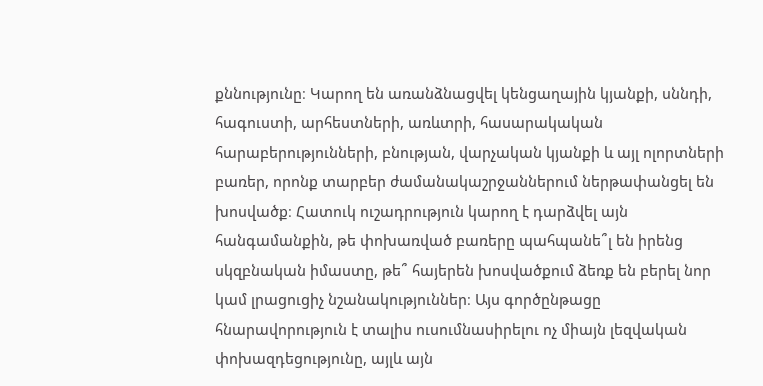քննությունը։ Կարող են առանձնացվել կենցաղային կյանքի, սննդի, հագուստի, արհեստների, առևտրի, հասարակական հարաբերությունների, բնության, վարչական կյանքի և այլ ոլորտների բառեր, որոնք տարբեր ժամանակաշրջաններում ներթափանցել են խոսվածք։ Հատուկ ուշադրություն կարող է դարձվել այն հանգամանքին, թե փոխառված բառերը պահպանե՞լ են իրենց սկզբնական իմաստը, թե՞ հայերեն խոսվածքում ձեռք են բերել նոր կամ լրացուցիչ նշանակություններ։ Այս գործընթացը հնարավորություն է տալիս ուսումնասիրելու ոչ միայն լեզվական փոխազդեցությունը, այլև այն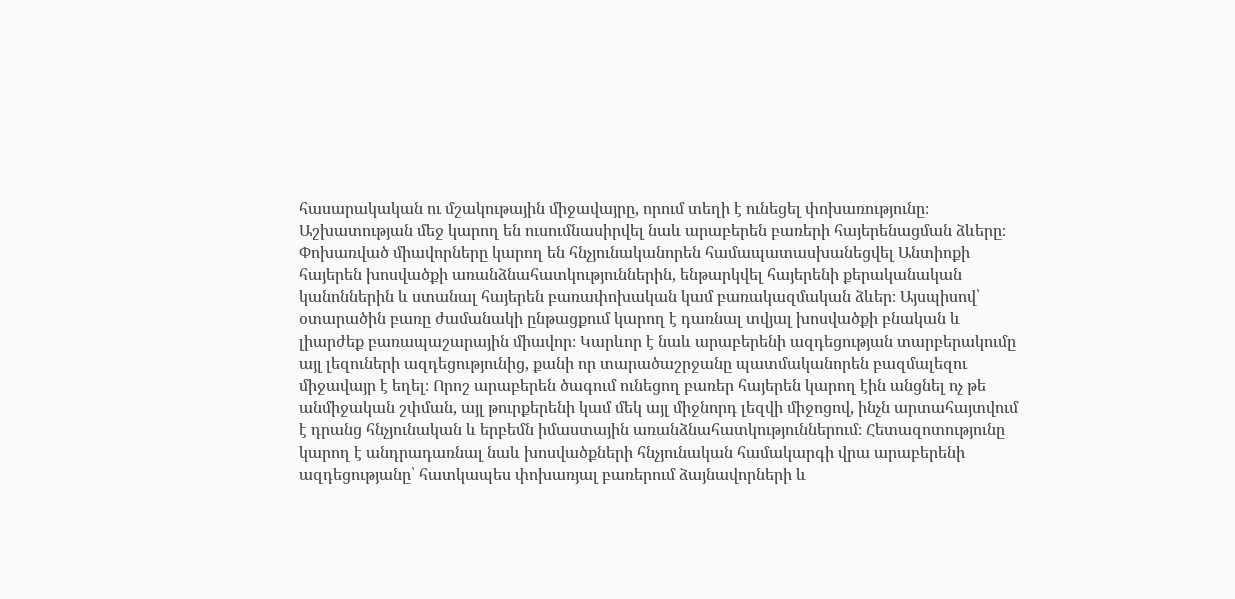հասարակական ու մշակութային միջավայրը, որում տեղի է ունեցել փոխառությունը։ Աշխատության մեջ կարող են ուսումնասիրվել նաև արաբերեն բառերի հայերենացման ձևերը։ Փոխառված միավորները կարող են հնչյունականորեն համապատասխանեցվել Անտիոքի հայերեն խոսվածքի առանձնահատկություններին, ենթարկվել հայերենի քերականական կանոններին և ստանալ հայերեն բառափոխական կամ բառակազմական ձևեր։ Այսպիսով՝ օտարածին բառը ժամանակի ընթացքում կարող է դառնալ տվյալ խոսվածքի բնական և լիարժեք բառապաշարային միավոր։ Կարևոր է նաև արաբերենի ազդեցության տարբերակումը այլ լեզուների ազդեցությունից, քանի որ տարածաշրջանը պատմականորեն բազմալեզու միջավայր է եղել։ Որոշ արաբերեն ծագում ունեցող բառեր հայերեն կարող էին անցնել ոչ թե անմիջական շփման, այլ թուրքերենի կամ մեկ այլ միջնորդ լեզվի միջոցով, ինչն արտահայտվում է դրանց հնչյունական և երբեմն իմաստային առանձնահատկություններում։ Հետազոտությունը կարող է անդրադառնալ նաև խոսվածքների հնչյունական համակարգի վրա արաբերենի ազդեցությանը՝ հատկապես փոխառյալ բառերում ձայնավորների և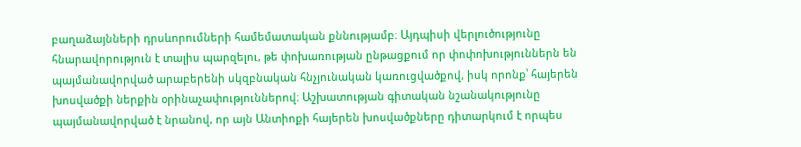բաղաձայնների դրսևորումների համեմատական քննությամբ։ Այդպիսի վերլուծությունը հնարավորություն է տալիս պարզելու, թե փոխառության ընթացքում որ փոփոխություններն են պայմանավորված արաբերենի սկզբնական հնչյունական կառուցվածքով, իսկ որոնք՝ հայերեն խոսվածքի ներքին օրինաչափություններով։ Աշխատության գիտական նշանակությունը պայմանավորված է նրանով, որ այն Անտիոքի հայերեն խոսվածքները դիտարկում է որպես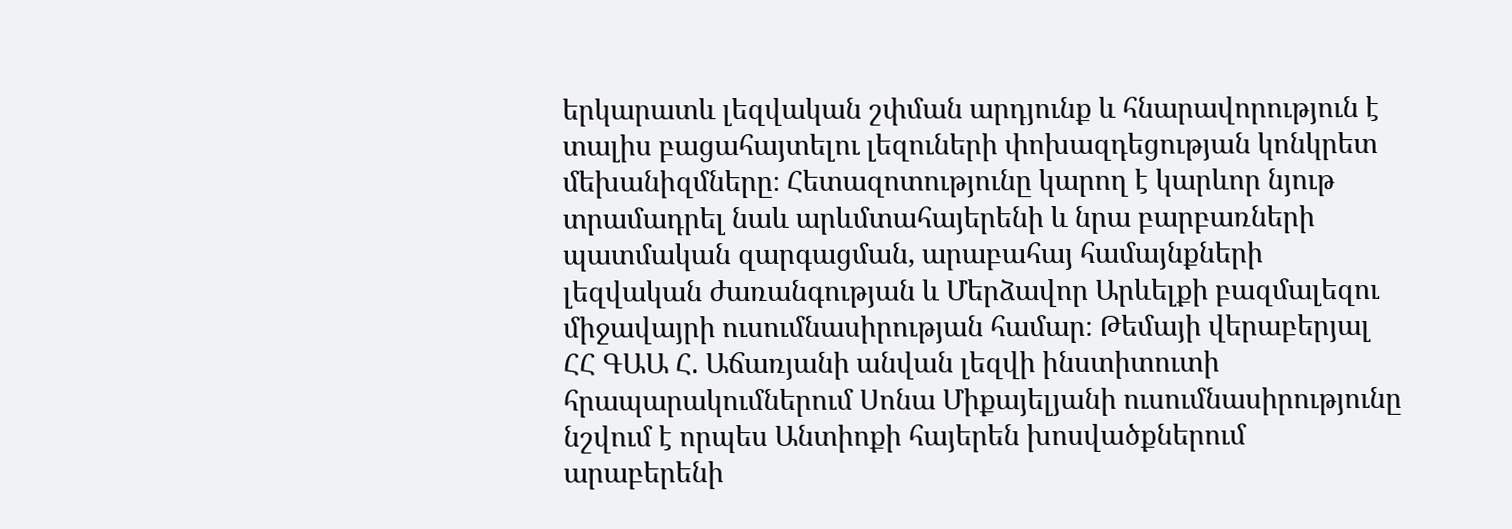երկարատև լեզվական շփման արդյունք և հնարավորություն է տալիս բացահայտելու լեզուների փոխազդեցության կոնկրետ մեխանիզմները։ Հետազոտությունը կարող է կարևոր նյութ տրամադրել նաև արևմտահայերենի և նրա բարբառների պատմական զարգացման, արաբահայ համայնքների լեզվական ժառանգության և Մերձավոր Արևելքի բազմալեզու միջավայրի ուսումնասիրության համար։ Թեմայի վերաբերյալ ՀՀ ԳԱԱ Հ. Աճառյանի անվան լեզվի ինստիտուտի հրապարակումներում Սոնա Միքայելյանի ուսումնասիրությունը նշվում է որպես Անտիոքի հայերեն խոսվածքներում արաբերենի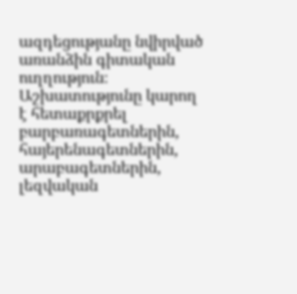ազդեցությանը նվիրված առանձին գիտական ուղղություն։ Աշխատությունը կարող է հետաքրքրել բարբառագետներին, հայերենագետներին, արաբագետներին, լեզվական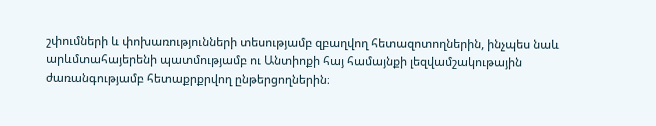շփումների և փոխառությունների տեսությամբ զբաղվող հետազոտողներին, ինչպես նաև արևմտահայերենի պատմությամբ ու Անտիոքի հայ համայնքի լեզվամշակութային ժառանգությամբ հետաքրքրվող ընթերցողներին։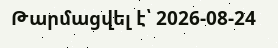Թարմացվել է՝ 2026-08-24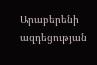Արաբերենի ազդեցության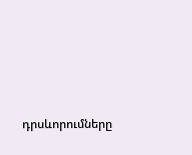դրսևորումները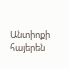Անտիոքի հայերեն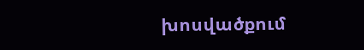խոսվածքում